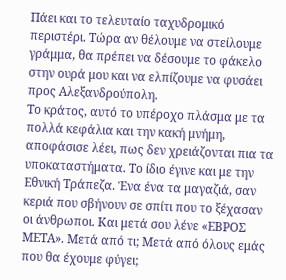Πάει και το τελευταίο ταχυδρομικό περιστέρι. Τώρα αν θέλουμε να στείλουμε γράμμα, θα πρέπει να δέσουμε το φάκελο στην ουρά μου και να ελπίζουμε να φυσάει προς Αλεξανδρούπολη.
Το κράτος, αυτό το υπέροχο πλάσμα με τα πολλά κεφάλια και την κακή μνήμη, αποφάσισε λέει, πως δεν χρειάζονται πια τα υποκαταστήματα. Το ίδιο έγινε και με την Εθνική Τράπεζα. Ένα ένα τα μαγαζιά, σαν κεριά που σβήνουν σε σπίτι που το ξέχασαν οι άνθρωποι. Και μετά σου λένε «ΕΒΡΟΣ ΜΕΤΑ». Μετά από τι; Μετά από όλους εμάς που θα έχουμε φύγει;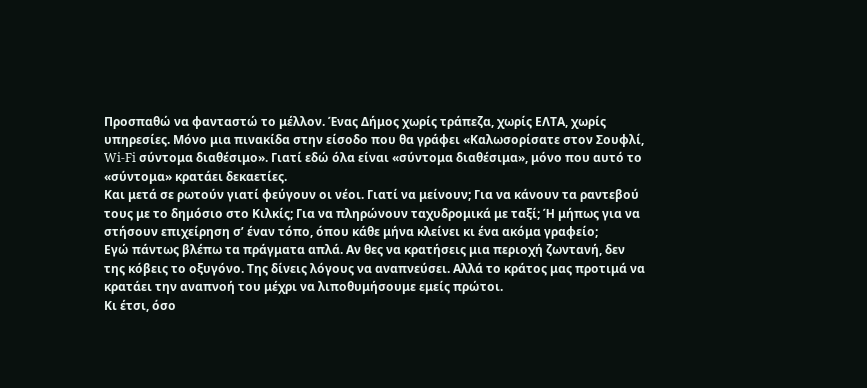Προσπαθώ να φανταστώ το μέλλον. Ένας Δήμος χωρίς τράπεζα, χωρίς ΕΛΤΑ, χωρίς υπηρεσίες. Μόνο μια πινακίδα στην είσοδο που θα γράφει «Καλωσορίσατε στον Σουφλί, Wi-Fi σύντομα διαθέσιμο». Γιατί εδώ όλα είναι «σύντομα διαθέσιμα», μόνο που αυτό το «σύντομα» κρατάει δεκαετίες.
Και μετά σε ρωτούν γιατί φεύγουν οι νέοι. Γιατί να μείνουν; Για να κάνουν τα ραντεβού τους με το δημόσιο στο Κιλκίς; Για να πληρώνουν ταχυδρομικά με ταξί; Ή μήπως για να στήσουν επιχείρηση σ’ έναν τόπο, όπου κάθε μήνα κλείνει κι ένα ακόμα γραφείο;
Εγώ πάντως βλέπω τα πράγματα απλά. Αν θες να κρατήσεις μια περιοχή ζωντανή, δεν της κόβεις το οξυγόνο. Της δίνεις λόγους να αναπνεύσει. Αλλά το κράτος μας προτιμά να κρατάει την αναπνοή του μέχρι να λιποθυμήσουμε εμείς πρώτοι.
Κι έτσι, όσο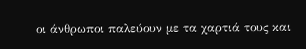οι άνθρωποι παλεύουν με τα χαρτιά τους και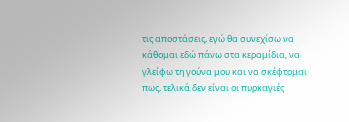τις αποστάσεις, εγώ θα συνεχίσω να κάθομαι εδώ πάνω στα κεραμίδια, να γλείφω τη γούνα μου και να σκέφτομαι πως, τελικά δεν είναι οι πυρκαγιές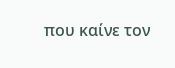που καίνε τον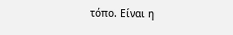τόπο. Είναι η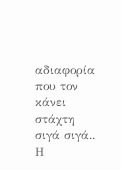αδιαφορία που τον κάνει στάχτη σιγά σιγά..
Η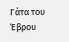Γάτα του Έβρου